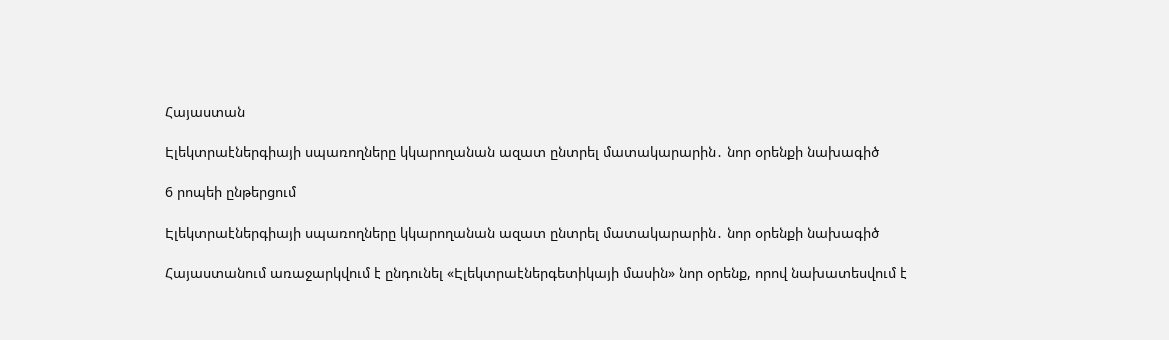Հայաստան

Էլեկտրաէներգիայի սպառողները կկարողանան ազատ ընտրել մատակարարին․ նոր օրենքի նախագիծ

6 րոպեի ընթերցում

Էլեկտրաէներգիայի սպառողները կկարողանան ազատ ընտրել մատակարարին․ նոր օրենքի նախագիծ

Հայաստանում առաջարկվում է ընդունել «Էլեկտրաէներգետիկայի մասին» նոր օրենք, որով նախատեսվում է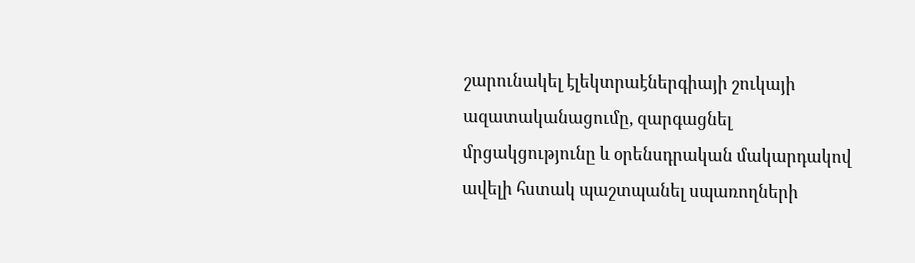շարունակել էլեկտրաէներգիայի շուկայի ազատականացումը, զարգացնել մրցակցությունը և օրենսդրական մակարդակով ավելի հստակ պաշտպանել սպառողների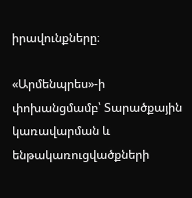իրավունքները։

«Արմենպրես»-ի փոխանցմամբ՝ Տարածքային կառավարման և ենթակառուցվածքների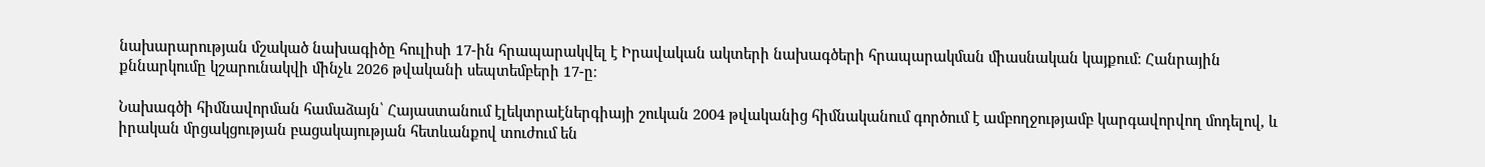նախարարության մշակած նախագիծը հուլիսի 17-ին հրապարակվել է Իրավական ակտերի նախագծերի հրապարակման միասնական կայքում։ Հանրային քննարկումը կշարունակվի մինչև 2026 թվականի սեպտեմբերի 17-ը։

Նախագծի հիմնավորման համաձայն՝ Հայաստանում էլեկտրաէներգիայի շուկան 2004 թվականից հիմնականում գործում է ամբողջությամբ կարգավորվող մոդելով, և իրական մրցակցության բացակայության հետևանքով տուժում են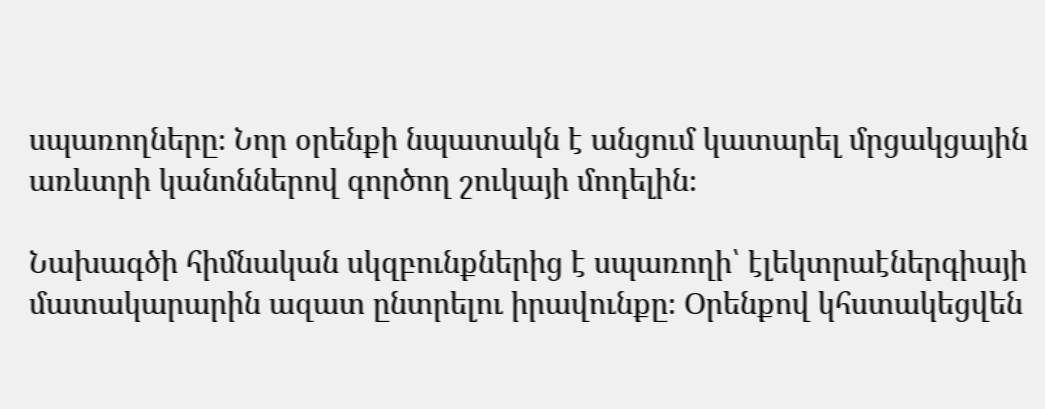սպառողները։ Նոր օրենքի նպատակն է անցում կատարել մրցակցային առևտրի կանոններով գործող շուկայի մոդելին։

Նախագծի հիմնական սկզբունքներից է սպառողի՝ էլեկտրաէներգիայի մատակարարին ազատ ընտրելու իրավունքը։ Օրենքով կհստակեցվեն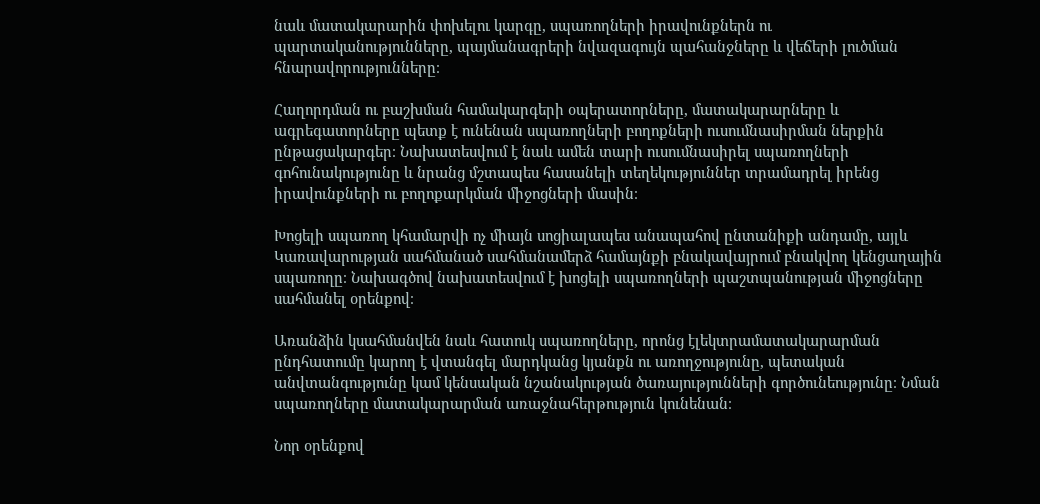նաև մատակարարին փոխելու կարգը, սպառողների իրավունքներն ու պարտականությունները, պայմանագրերի նվազագույն պահանջները և վեճերի լուծման հնարավորությունները։

Հաղորդման ու բաշխման համակարգերի օպերատորները, մատակարարները և ագրեգատորները պետք է ունենան սպառողների բողոքների ուսումնասիրման ներքին ընթացակարգեր։ Նախատեսվում է նաև ամեն տարի ուսումնասիրել սպառողների գոհունակությունը և նրանց մշտապես հասանելի տեղեկություններ տրամադրել իրենց իրավունքների ու բողոքարկման միջոցների մասին։

Խոցելի սպառող կհամարվի ոչ միայն սոցիալապես անապահով ընտանիքի անդամը, այլև Կառավարության սահմանած սահմանամերձ համայնքի բնակավայրում բնակվող կենցաղային սպառողը։ Նախագծով նախատեսվում է խոցելի սպառողների պաշտպանության միջոցները սահմանել օրենքով։

Առանձին կսահմանվեն նաև հատուկ սպառողները, որոնց էլեկտրամատակարարման ընդհատումը կարող է վտանգել մարդկանց կյանքն ու առողջությունը, պետական անվտանգությունը կամ կենսական նշանակության ծառայությունների գործունեությունը։ Նման սպառողները մատակարարման առաջնահերթություն կունենան։

Նոր օրենքով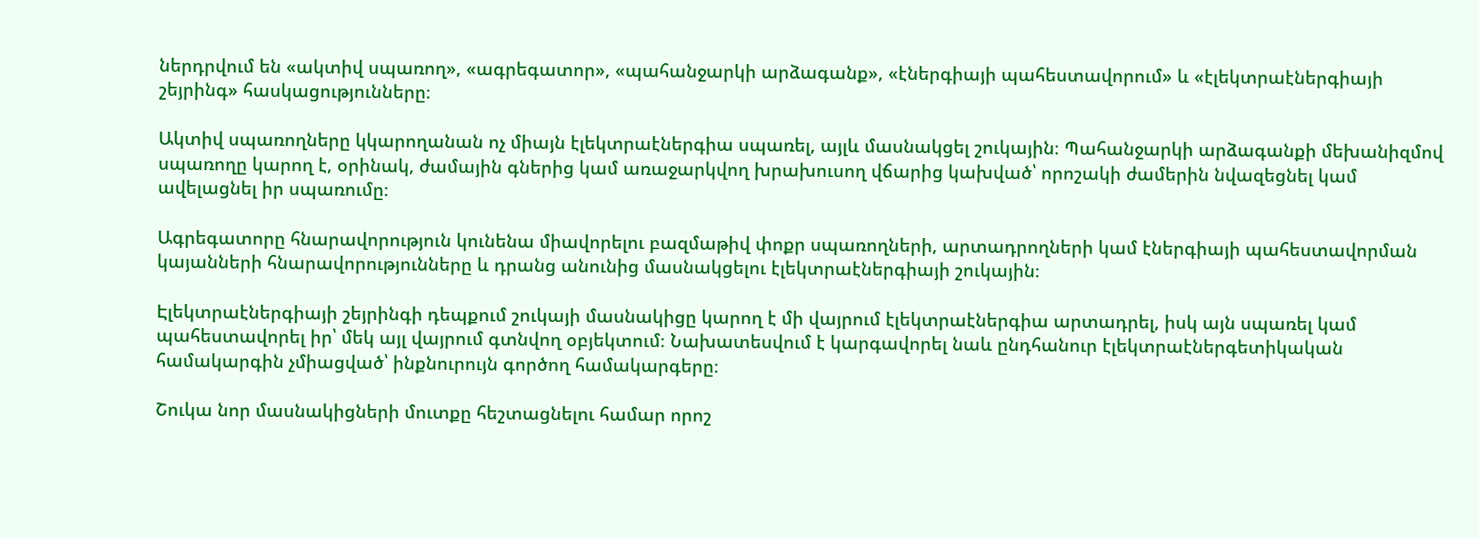ներդրվում են «ակտիվ սպառող», «ագրեգատոր», «պահանջարկի արձագանք», «էներգիայի պահեստավորում» և «էլեկտրաէներգիայի շեյրինգ» հասկացությունները։

Ակտիվ սպառողները կկարողանան ոչ միայն էլեկտրաէներգիա սպառել, այլև մասնակցել շուկային։ Պահանջարկի արձագանքի մեխանիզմով սպառողը կարող է, օրինակ, ժամային գներից կամ առաջարկվող խրախուսող վճարից կախված՝ որոշակի ժամերին նվազեցնել կամ ավելացնել իր սպառումը։

Ագրեգատորը հնարավորություն կունենա միավորելու բազմաթիվ փոքր սպառողների, արտադրողների կամ էներգիայի պահեստավորման կայանների հնարավորությունները և դրանց անունից մասնակցելու էլեկտրաէներգիայի շուկային։

Էլեկտրաէներգիայի շեյրինգի դեպքում շուկայի մասնակիցը կարող է մի վայրում էլեկտրաէներգիա արտադրել, իսկ այն սպառել կամ պահեստավորել իր՝ մեկ այլ վայրում գտնվող օբյեկտում։ Նախատեսվում է կարգավորել նաև ընդհանուր էլեկտրաէներգետիկական համակարգին չմիացված՝ ինքնուրույն գործող համակարգերը։

Շուկա նոր մասնակիցների մուտքը հեշտացնելու համար որոշ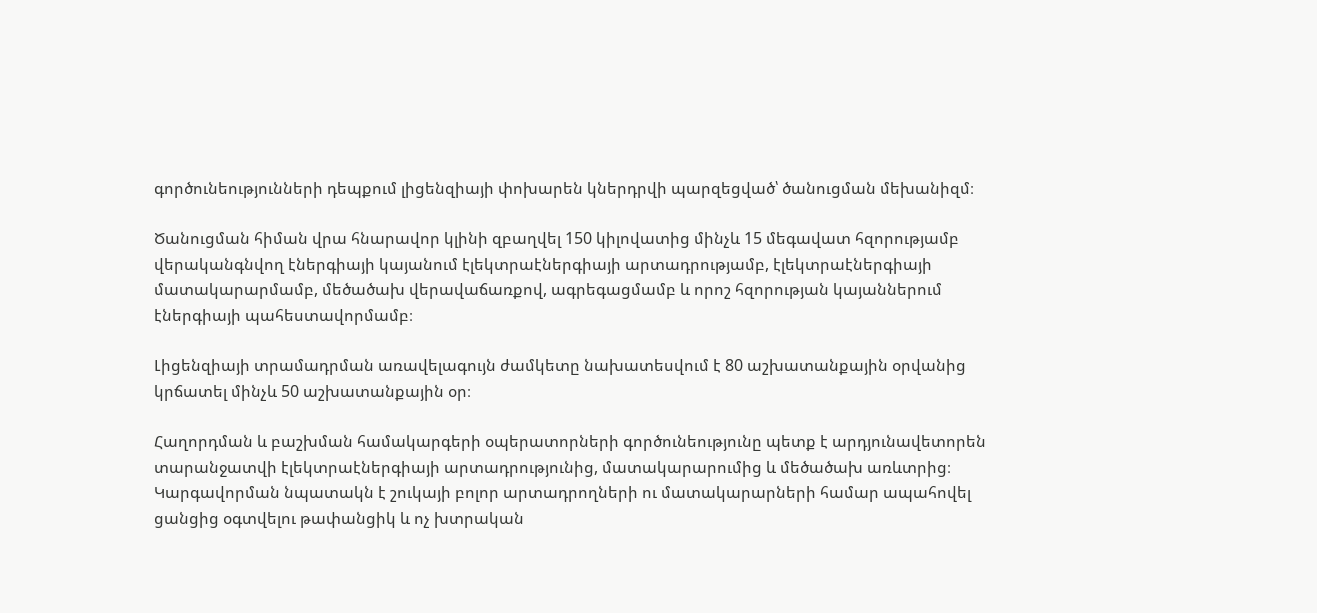գործունեությունների դեպքում լիցենզիայի փոխարեն կներդրվի պարզեցված՝ ծանուցման մեխանիզմ։

Ծանուցման հիման վրա հնարավոր կլինի զբաղվել 150 կիլովատից մինչև 15 մեգավատ հզորությամբ վերականգնվող էներգիայի կայանում էլեկտրաէներգիայի արտադրությամբ, էլեկտրաէներգիայի մատակարարմամբ, մեծածախ վերավաճառքով, ագրեգացմամբ և որոշ հզորության կայաններում էներգիայի պահեստավորմամբ։

Լիցենզիայի տրամադրման առավելագույն ժամկետը նախատեսվում է 80 աշխատանքային օրվանից կրճատել մինչև 50 աշխատանքային օր։

Հաղորդման և բաշխման համակարգերի օպերատորների գործունեությունը պետք է արդյունավետորեն տարանջատվի էլեկտրաէներգիայի արտադրությունից, մատակարարումից և մեծածախ առևտրից։ Կարգավորման նպատակն է շուկայի բոլոր արտադրողների ու մատակարարների համար ապահովել ցանցից օգտվելու թափանցիկ և ոչ խտրական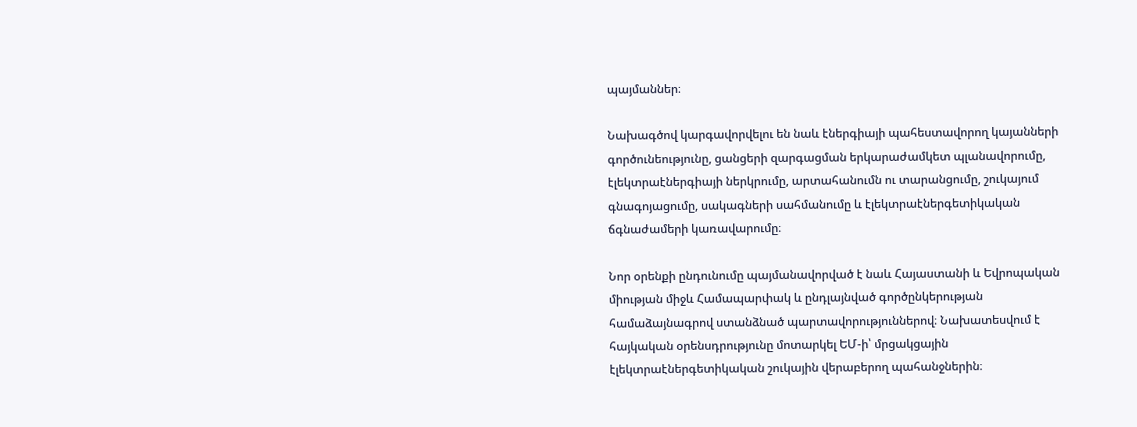պայմաններ։

Նախագծով կարգավորվելու են նաև էներգիայի պահեստավորող կայանների գործունեությունը, ցանցերի զարգացման երկարաժամկետ պլանավորումը, էլեկտրաէներգիայի ներկրումը, արտահանումն ու տարանցումը, շուկայում գնագոյացումը, սակագների սահմանումը և էլեկտրաէներգետիկական ճգնաժամերի կառավարումը։

Նոր օրենքի ընդունումը պայմանավորված է նաև Հայաստանի և Եվրոպական միության միջև Համապարփակ և ընդլայնված գործընկերության համաձայնագրով ստանձնած պարտավորություններով։ Նախատեսվում է հայկական օրենսդրությունը մոտարկել ԵՄ-ի՝ մրցակցային էլեկտրաէներգետիկական շուկային վերաբերող պահանջներին։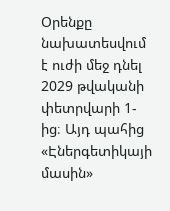Օրենքը նախատեսվում է ուժի մեջ դնել 2029 թվականի փետրվարի 1-ից։ Այդ պահից «Էներգետիկայի մասին»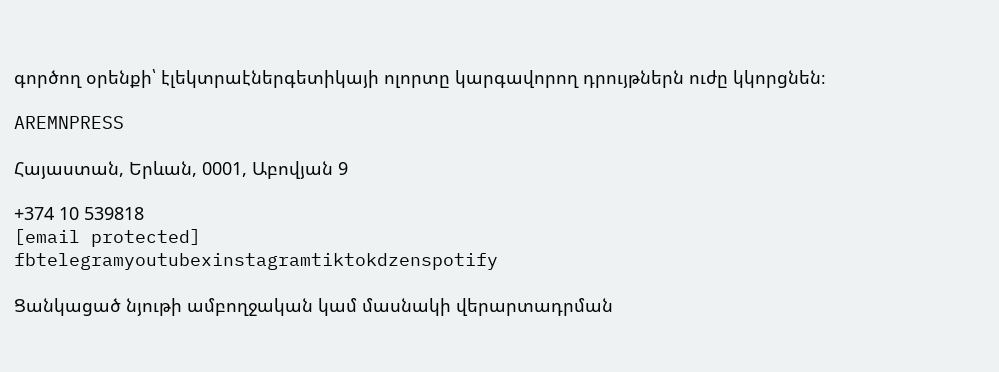գործող օրենքի՝ էլեկտրաէներգետիկայի ոլորտը կարգավորող դրույթներն ուժը կկորցնեն։

AREMNPRESS

Հայաստան, Երևան, 0001, Աբովյան 9

+374 10 539818
[email protected]
fbtelegramyoutubexinstagramtiktokdzenspotify

Ցանկացած նյութի ամբողջական կամ մասնակի վերարտադրման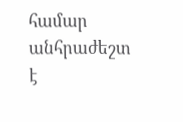համար անհրաժեշտ է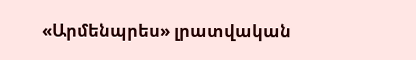«Արմենպրես» լրատվական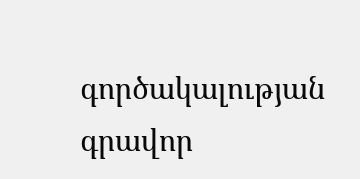գործակալության գրավոր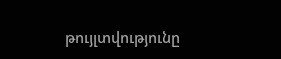թույլտվությունը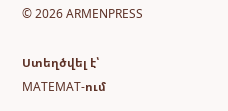© 2026 ARMENPRESS

Ստեղծվել է՝ MATEMAT-ում